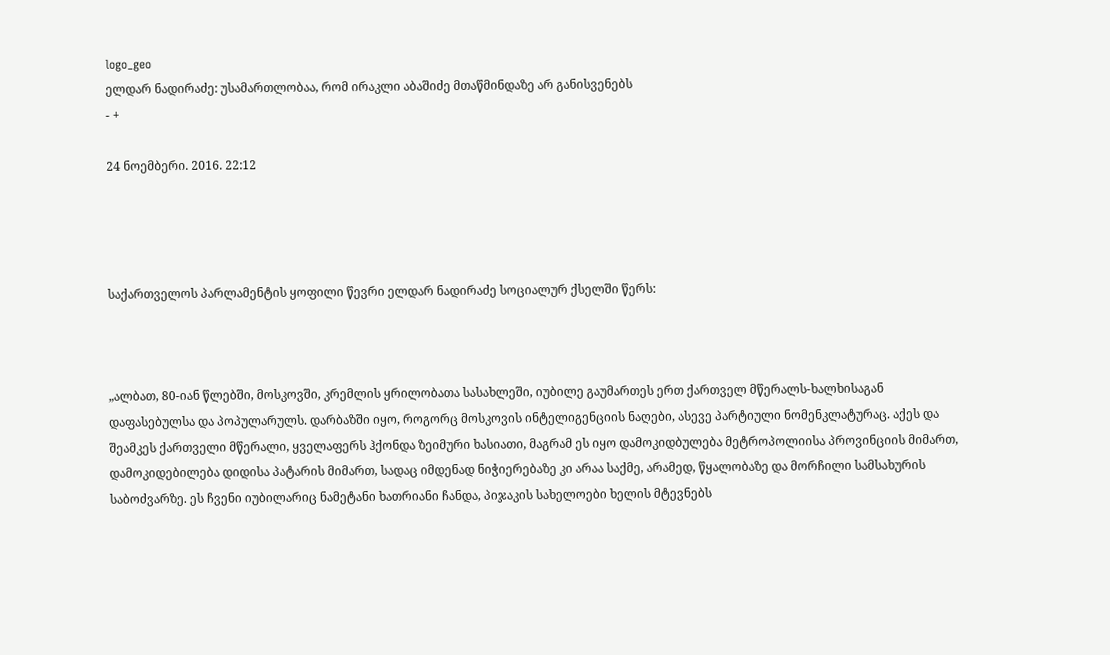logo_geo
ელდარ ნადირაძე: უსამართლობაა, რომ ირაკლი აბაშიძე მთაწმინდაზე არ განისვენებს
- +

24 ნოემბერი. 2016. 22:12




საქართველოს პარლამენტის ყოფილი წევრი ელდარ ნადირაძე სოციალურ ქსელში წერს:



„ალბათ, 80-იან წლებში, მოსკოვში, კრემლის ყრილობათა სასახლეში, იუბილე გაუმართეს ერთ ქართველ მწერალს-ხალხისაგან დაფასებულსა და პოპულარულს. დარბაზში იყო, როგორც მოსკოვის ინტელიგენციის ნაღები, ასევე პარტიული ნომენკლატურაც. აქეს და შეამკეს ქართველი მწერალი, ყველაფერს ჰქონდა ზეიმური ხასიათი, მაგრამ ეს იყო დამოკიდბულება მეტროპოლიისა პროვინციის მიმართ, დამოკიდებილება დიდისა პატარის მიმართ, სადაც იმდენად ნიჭიერებაზე კი არაა საქმე, არამედ, წყალობაზე და მორჩილი სამსახურის საბოძვარზე. ეს ჩვენი იუბილარიც ნამეტანი ხათრიანი ჩანდა, პიჯაკის სახელოები ხელის მტევნებს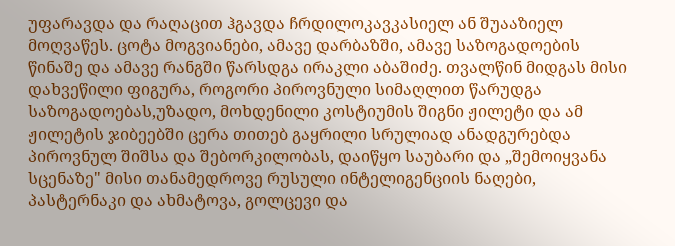უფარავდა და რაღაცით ჰგავდა ჩრდილოკავკასიელ ან შუააზიელ მოღვაწეს. ცოტა მოგვიანები, ამავე დარბაზში, ამავე საზოგადოების წინაშე და ამავე რანგში წარსდგა ირაკლი აბაშიძე. თვალწინ მიდგას მისი დახვეწილი ფიგურა, როგორი პიროვნული სიმაღლით წარუდგა საზოგადოებას,უზადო, მოხდენილი კოსტიუმის შიგნი ჟილეტი და ამ ჟილეტის ჯიბეებში ცერა თითებ გაყრილი სრულიად ანადგურებდა პიროვნულ შიშსა და შებორკილობას, დაიწყო საუბარი და „შემოიყვანა სცენაზე" მისი თანამედროვე რუსული ინტელიგენციის ნაღები, პასტერნაკი და ახმატოვა, გოლცევი და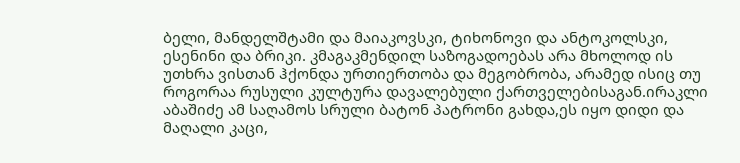ბელი, მანდელშტამი და მაიაკოვსკი, ტიხონოვი და ანტოკოლსკი, ესენინი და ბრიკი. კმაგაკმენდილ საზოგადოებას არა მხოლოდ ის უთხრა ვისთან ჰქონდა ურთიერთობა და მეგობრობა, არამედ ისიც თუ როგორაა რუსული კულტურა დავალებული ქართველებისაგან.ირაკლი აბაშიძე ამ საღამოს სრული ბატონ პატრონი გახდა,ეს იყო დიდი და მაღალი კაცი,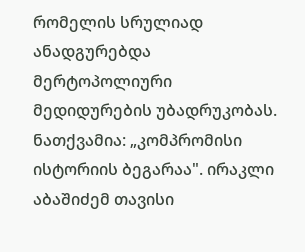რომელის სრულიად ანადგურებდა მერტოპოლიური მედიდურების უბადრუკობას. ნათქვამია: „კომპრომისი ისტორიის ბეგარაა". ირაკლი აბაშიძემ თავისი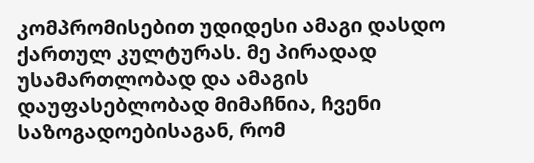კომპრომისებით უდიდესი ამაგი დასდო ქართულ კულტურას. მე პირადად უსამართლობად და ამაგის დაუფასებლობად მიმაჩნია, ჩვენი საზოგადოებისაგან, რომ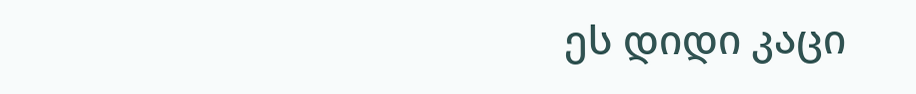ეს დიდი კაცი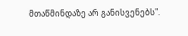მთაწმინდაზე არ განისვენებს".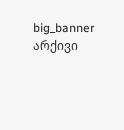big_banner
არქივი